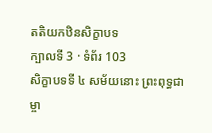តតិយកឋិនសិក្ខាបទ
ក្បាលទី 3 · ទំព័រ 103
សិក្ខាបទទី ៤ សម័យនោះ ព្រះពុទ្ធជាម្ចា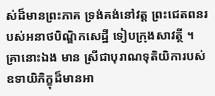ស់ដ៏មានព្រះភាគ ទ្រង់គង់នៅវត្ត ព្រះជេតពនរបស់អនាថបិណ្ឌិកសេដ្ឋី ទៀបក្រុងសាវត្ថី ។ គ្រានោះឯង មាន ស្រីជាបុរាណទុតិយិការបស់ឧទាយិភិក្ខុដ៏មានអា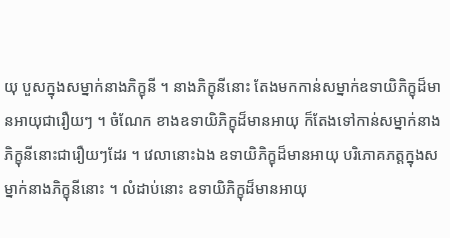យុ បួសក្នុងសម្នាក់នាងភិក្ខុនី ។ នាងភិក្ខុនីនោះ តែងមកកាន់សម្នាក់ឧទាយិភិក្ខុដ៏មានអាយុជារឿយៗ ។ ចំណែក ខាងឧទាយិភិក្ខុដ៏មានអាយុ ក៏តែងទៅកាន់សម្នាក់នាងភិក្ខុនីនោះជារឿយៗដែរ ។ វេលានោះឯង ឧទាយិភិក្ខុដ៏មានអាយុ បរិភោគភត្តក្នុងសម្នាក់នាងភិក្ខុនីនោះ ។ លំដាប់នោះ ឧទាយិភិក្ខុដ៏មានអាយុ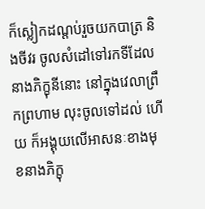ក៏ស្លៀកដណ្តប់រួចយកបាត្រ និងចីវរ ចូលសំដៅទៅរកទីដែលនាងភិក្ខុនីនោះ នៅក្នុងវេលាព្រឹកព្រហាម លុះចូលទៅដល់ ហើយ ក៏អង្គុយលើអាសនៈខាងមុខនាងភិក្ខុ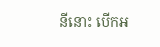នីនោះ បើកអ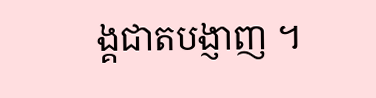ង្គជាតបង្ញាញ ។